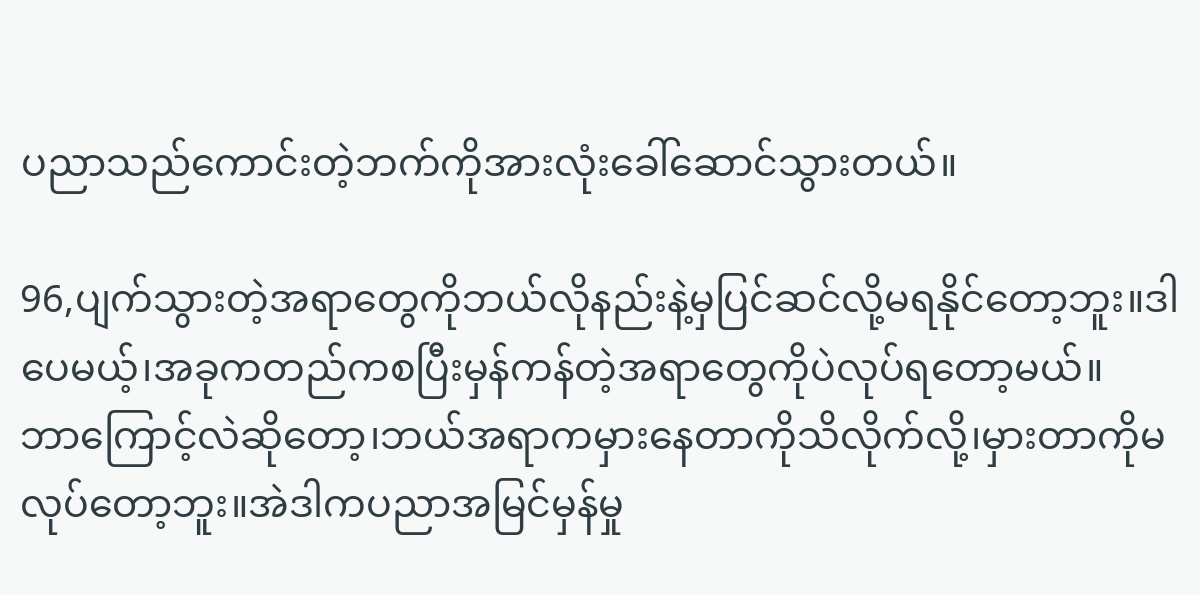ပညာသည်ကောင်းတဲ့ဘက်ကိုအားလုံးခေါ်ဆောင်သွားတယ်။

96,ပျက်သွားတဲ့အရာတွေကိုဘယ်လိုနည်းနဲ့မှပြင်ဆင်လို့မရနိုင်တော့ဘူး။ဒါပေမယ့်၊အခုကတည်ကစပြီးမှန်ကန်တဲ့အရာတွေကိုပဲလုပ်ရတော့မယ်။ဘာ‌ကြောင့်လဲဆိုတော့၊ဘယ်အရာကမှားနေတာကိုသိလိုက်လို့၊မှားတာကိုမလုပ်တော့ဘူး။အဲဒါကပညာအမြင်မှန်မှု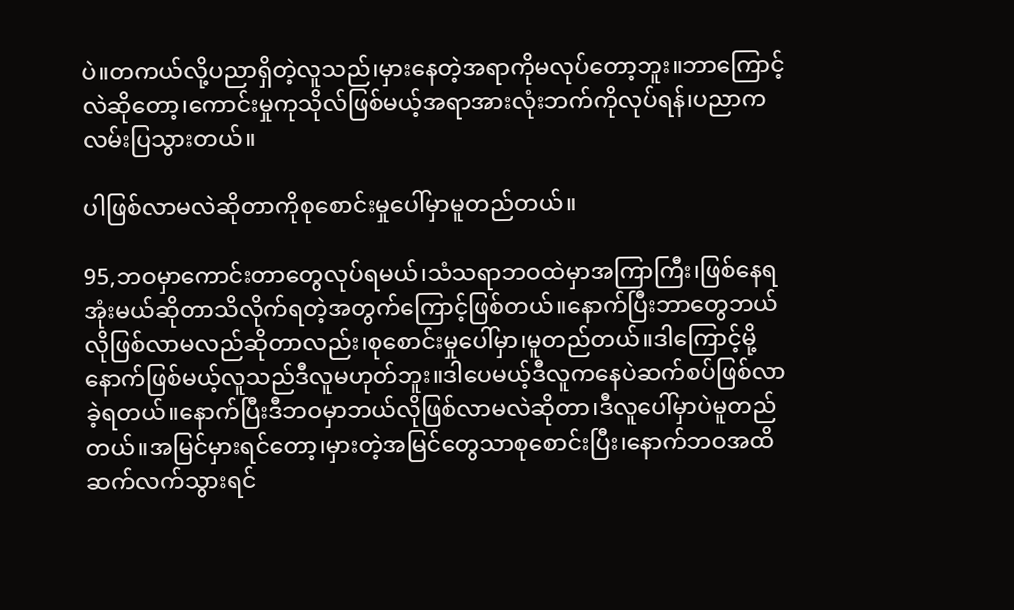ပဲ။တကယ်လို့ပညာရှိတဲ့လူသည်၊မှားနေတဲ့အရာကိုမလုပ်တော့ဘူး။ဘာ‌ကြောင့်လဲဆိုတော့၊ကောင်းမှုကုသိုလ်ဖြစ်မယ့်အရာအားလုံးဘက်ကိုလုပ်ရန်၊ပညာကလမ်းပြသွားတယ်။

ပါဖြစ်လာမလဲဆိုတာကိုစုစောင်းမှုပေါ်မှာမူတည်တယ်။

95,ဘဝမှာကောင်းတာတွေလုပ်ရမယ်၊သံသရာဘဝထဲမှာအကြာကြီး၊ဖြစ်နေရအုံးမယ်ဆိုတာသိလိုက်ရတဲ့အတွက်‌ကြောင့်ဖြစ်တယ်။နောက်ပြီးဘာတွေဘယ်လိုဖြစ်လာမလည်ဆိုတာလည်း၊စုစောင်းမှုပေါ်မှာ၊မူတည်တယ်။ဒါ‌ကြောင့်မို့နောက်ဖြစ်မယ့်လူသည်ဒီလူမဟုတ်ဘူး။ဒါပေမယ့်ဒီလူကနေပဲဆက်စပ်ဖြစ်လာခဲ့ရတယ်။နောက်ပြီးဒီဘဝမှာဘယ်လိုဖြစ်လာမလဲဆိုတာ၊ဒီလူပေါ်မှာပဲမူတည်တယ်။အမြင်မှားရင်တော့၊မှားတဲ့အမြင်တွေသာစုစောင်းပြီး၊နောက်ဘဝအထိဆက်လက်သွားရင်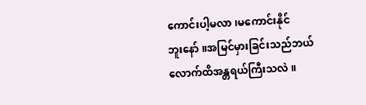ကောင်းပါ့မလာ၊မကောင်းနိုင်ဘူး‌နော်။အမြင်မှားခြင်းသည်ဘယ်လောက်ထိအန္တရယ်ကြီးသလဲ။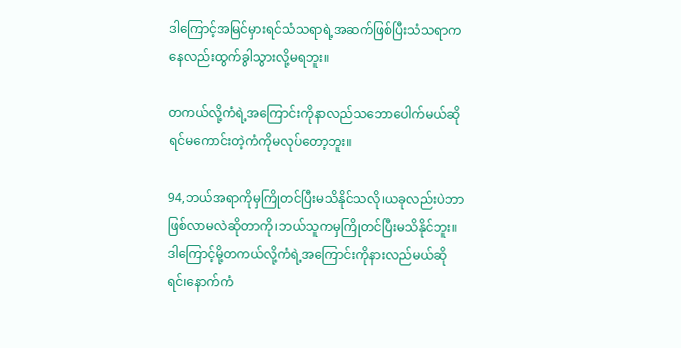ဒါ‌ကြောင့်အမြင်မှားရင်သံသရာရဲ့အဆက်ဖြစ်ပြီးသံသရာကနေလည်းထွက်ခွါသွားလို့မရဘူး။

တကယ်လို့ကံရဲ့အ‌ကြောင်းကိုနာလည်သဘောပေါက်မယ်ဆိုရင်မကောင်းတဲ့ကံကိုမလုပ်တော့ဘူး။

94,ဘယ်အရာကိုမှကြိုတင်ပြီးမသိနိုင်သလို၊ယခုလည်းပဲဘာဖြစ်လာမလဲဆိုတာကို၊ဘယ်သူကမှကြိုတင်ပြီးမသိနိုင်ဘူး။ဒါ‌ကြောင့်မို့တကယ်လို့ကံရဲ့အ‌ကြောင်းကိုနားလည်မယ်ဆိုရင်၊‌နောက်ကံ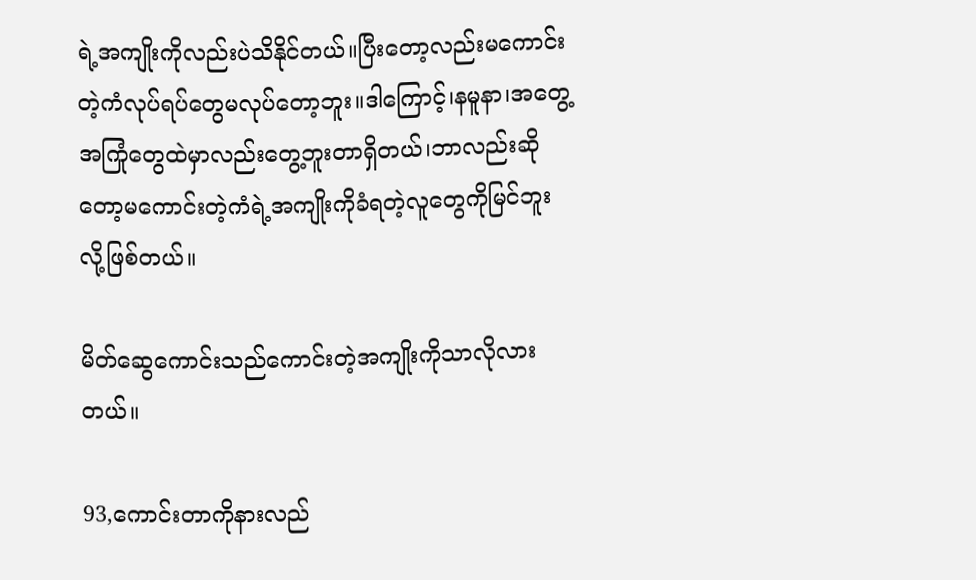ရဲ့အကျိုးကိုလည်းပဲသိနိုင်တယ်။ပြီးတော့လည်းမကောင်းတဲ့ကံလုပ်ရပ်တွေမလုပ်တော့ဘူး။ဒါ‌ကြောင့်၊နမူနာ၊အတွေ့အကြုံ‌တွေထဲမှာလည်းတွေ့ဘူးတာရှိတယ်၊ဘာလည်းဆိုတော့မကောင်းတဲ့ကံရဲ့အကျိုးကိုခံရတဲ့လူတွေကိုမြင်ဘူးလို့ဖြစ်တယ်။

မိတ်ဆွေကောင်းသည်ကောင်းတဲ့အကျိုးကိုသာလိုလားတယ်။

93,ကောင်းတာကိုနားလည်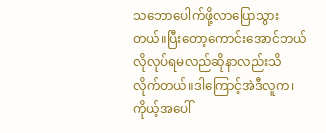သဘောပေါက်ဖို့လာ‌ပြောသွားတယ်။ပြီးတော့ကောင်းအောင်ဘယ်လိုလုပ်ရမလည်ဆိုနာလည်းသိလိုက်တယ်။ဒါ‌ကြောင့်အဲဒီလူက၊ကိုယ့်အပေါ်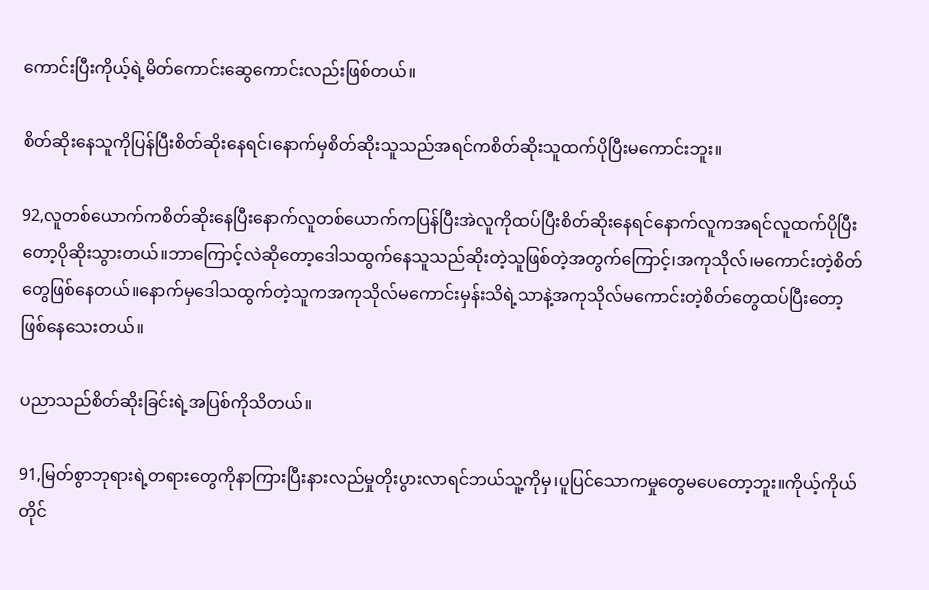ကောင်းပြီးကိုယ့်ရဲ့မိတ်ကောင်းဆွေကောင်းလည်းဖြစ်တယ်။

စိတ်ဆိုးနေသူကိုပြန်ပြီးစိတ်ဆိုး‌နေရင်၊နောက်မှစိတ်ဆိုးသူသည်အရင်ကစိတ်ဆိုးသူထက်ပိုပြီးမကောင်းဘူး။

92,လူတစ်ယောက်ကစိတ်ဆိုး‌နေပြီးနောက်လူတစ်ယောက်ကပြန်ပြီးအဲလူကိုထပ်ပြီးစိတ်ဆိုးနေရင်နောက်လူကအရင်လူထက်ပိုပြီးတော့ပိုဆိုးသွားတယ်။ဘာ‌ကြောင့်လဲဆိုတော့ဒေါသထွက်နေသူသည်ဆိုးတဲ့သူဖြစ်တဲ့အတွက်‌ကြောင့်၊အကုသိုလ်၊မကောင်းတဲ့စိတ်တွေဖြစ်နေတယ်။နောက်မှဒေါသထွက်တဲ့သူကအကုသိုလ်မကောင်းမှန်းသိရဲ့သာနဲ့အကုသိုလ်မကောင်းတဲ့စိတ်တွေထပ်ပြီးတော့ဖြစ်‌နေသေးတယ်။

ပညာသည်စိတ်ဆိုးခြင်းရဲ့အပြစ်ကိုသိတယ်။

91,မြတ်စွာဘုရားရဲ့တရားတွေကိုနာကြားပြီးနားလည်မှုတိုးပွားလာရင်ဘယ်သူ့ကိုမှ၊ပူပြင်သောကမှုတွေမပေတော့ဘူး။ကိုယ့်ကိုယ်တိုင်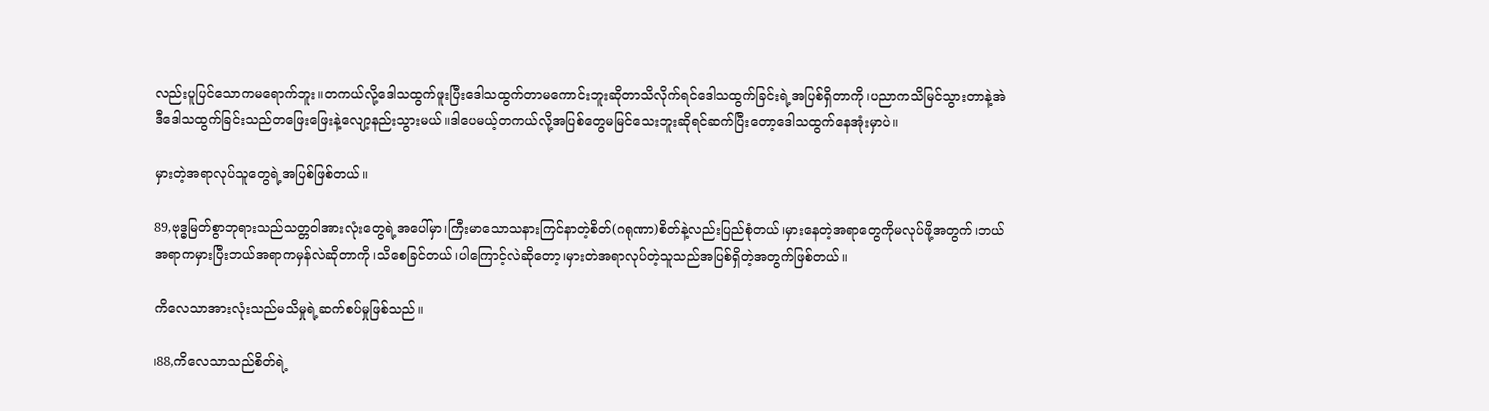လည်းပူပြင်သောကမရောက်ဘူး။တကယ်လို့ဒေါသထွက်ဖူးပြီးဒေါသထွက်တာမကောင်းဘူးဆိုတာသိလိုက်ရင်ဒေါသထွက်ခြင်းရဲ့အပြစ်ရှိတာကို၊ပညာကသိမြင်သွားတာနဲ့အဲဒီဒေါသထွက်ခြင်းသည်တ‌ဖြေး‌ဖြေးနဲ့လျော့နည်းသွားမယ်။ဒါပေမယ့်တကယ်လို့အပြစ်တွေမမြင်သေးဘူးဆိုရင်ဆက်ပြီးတော့ဒေါသထွက်နေအုံးမှာပဲ။

မှားတဲ့အရာလုပ်သူတွေရဲ့အပြစ်ဖြစ်တယ်။

89,ဗုဒ္ဓမြတ်စွာဘုရားသည်သတ္တဝါ‌အားလုံးတွေရဲ့အပေါ်မှာ၊ကြီးမာသောသနားကြင်နာတဲ့စိတ်(ဂရုဏာ)စိတ်နဲ့လည်းပြည်စုံတယ်၊မှားနေတဲ့အရာတွေကိုမလုပ်ဖို့အတွက်၊ဘယ်အရာကမှားပြီးဘယ်အရာကမှန်လဲဆိုတာကို၊သိစေခြင်တယ်၊ပါ‌ကြောင့်လဲဆိုတော့၊မှားတဲအရာလုပ်တဲ့သူသည်အပြစ်ရှိတဲ့အတွက်ဖြစ်တယ်။

ကိလေသာအားလုံးသည်မသိမှုရဲ့ဆက်စပ်မှုဖြစ်သည်။

၊88,ကိလေသာသည်စိတ်ရဲ့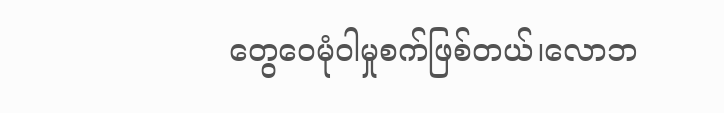တွေဝေမုံဝါမှုစက်ဖြစ်တယ်၊လောဘ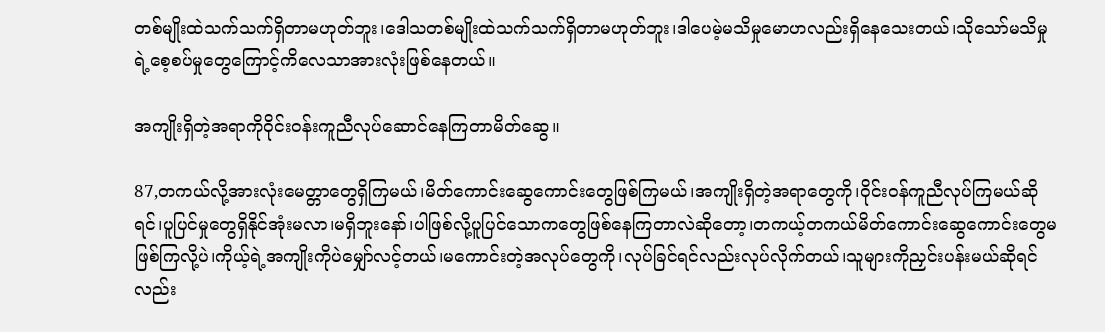တစ်မျိုးထဲသက်သက်ရှိတာမဟုတ်ဘူး၊ဒေါသတစ်မျိုးထဲသက်သက်ရှိတာမဟုတ်ဘူး၊ဒါပေမဲ့မသိမှုမောဟလည်းရှိနေသေးတယ်၊သိုသော်မသိမှုရဲ့စေ့စပ်မှု‌တွေ‌ကြောင့်ကိလေသာအားလုံးဖြစ်နေတယ်။

အကျိုးရှိတဲ့အရာကိုဝိုင်းဝန်းကူညီလုပ်‌‌ဆောင်နေကြတာမိတ်ဆွေ။

87,တကယ်လို့အားလုံးမေတ္တာ‌တွေရှိကြမယ်၊မိတ်ကောင်း‌‌ဆွေကောင်းတွေဖြစ်ကြမယ်၊အကျိုးရှိတဲ့အရာတွေကို၊ဝိုင်းဝန်ကူညီလုပ်ကြမယ်ဆိုရင်၊ပူပြင်မှုတွေရှိနိုင်အုံးမလာ၊မရှိဘူးနော်၊ပါဖြစ်လို့ပူပြင်သောကတွေဖြစ်နေကြတာလဲဆိုတော့၊တကယ့်တကယ်မိတ်ကောင်းဆွေကောင်းတွေမဖြစ်ကြလို့ပဲ၊ကိုယ့်ရဲ့အကျိုးကိုပဲမျှော်လင့်တယ်၊မကောင်းတဲ့အလုပ်တွေကို၊လုပ်ခြင်ရင်လည်းလုပ်လိုက်တယ်၊သူများကိုညှင်းပန်းမယ်ဆိုရင်လည်း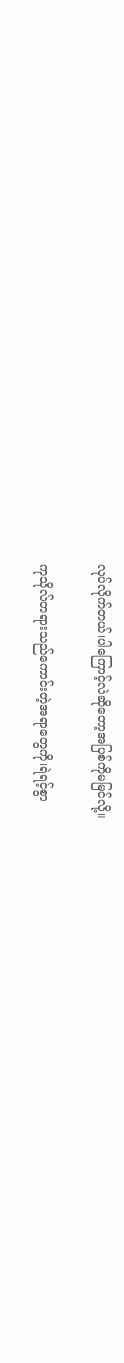လုပ်လိုက်တယ်၊ပါ‌ကြောင့်လဲဆိုတော့အပြစ်ကိုမမြင်လို့။

ကုသိုလ်တရားသည်ကောင်းတဲ့အရာတွေကို၊ရဲရင့်စွာ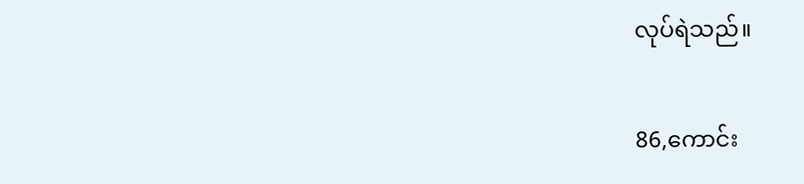လုပ်ရဲသည်။

86,ကောင်း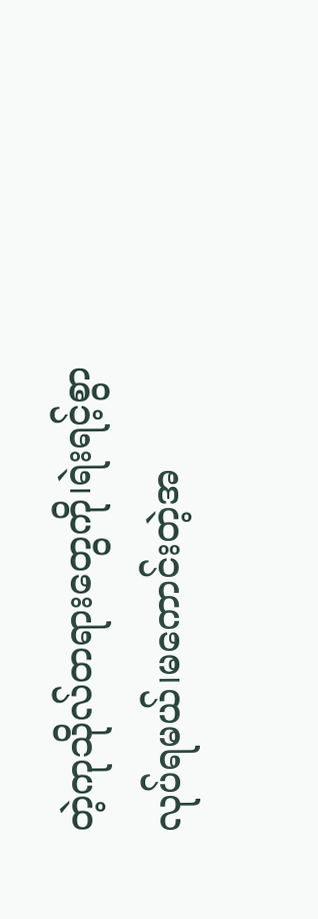တဲ့ကုသိုလ်တရားတွေကို၊ရဲးရင့်စွာလုပ်ရမယ်၊မကောင်းတဲ့အ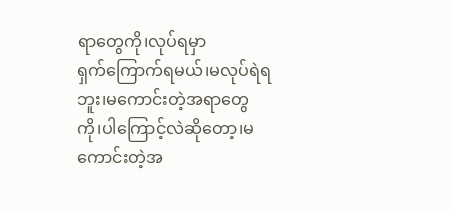ရာတွေကို၊လုပ်ရမှာရှက်‌ကြောက်ရမယ်၊မလုပ်ရဲရဘူး၊မကောင်းတဲ့အရာတွေကို၊ပါ‌ကြောင့်လဲဆိုတော့၊မကောင်းတဲ့အ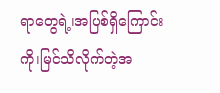ရာ‌တွေရဲ့၊အပြစ်ရှိ‌ကြောင်းကို၊မြင်သိလိုက်တဲ့အ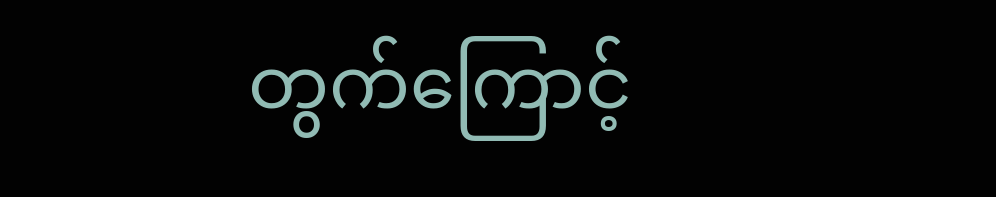တွက်‌ကြောင့်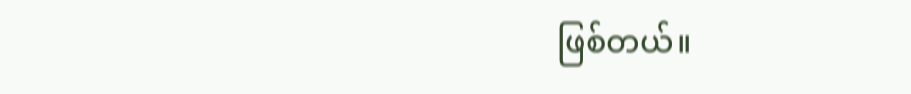ဖြစ်တယ်။